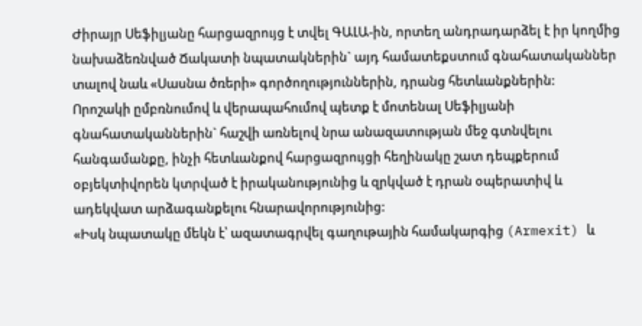Ժիրայր Սեֆիլյանը հարցազրույց է տվել ԳԱԼԱ-ին, որտեղ անդրադարձել է իր կողմից նախաձեռնված Ճակատի նպատակներին` այդ համատեքստում գնահատականներ տալով նաև «Սասնա ծռերի» գործողություններին, դրանց հետևանքներին:
Որոշակի ըմբռնումով և վերապահումով պետք է մոտենալ Սեֆիլյանի գնահատականներին` հաշվի առնելով նրա անազատության մեջ գտնվելու հանգամանքը, ինչի հետևանքով հարցազրույցի հեղինակը շատ դեպքերում օբյեկտիվորեն կտրված է իրականությունից և զրկված է դրան օպերատիվ և ադեկվատ արձագանքելու հնարավորությունից:
«Իսկ նպատակը մեկն է՝ ազատագրվել գաղութային համակարգից (Armexit) և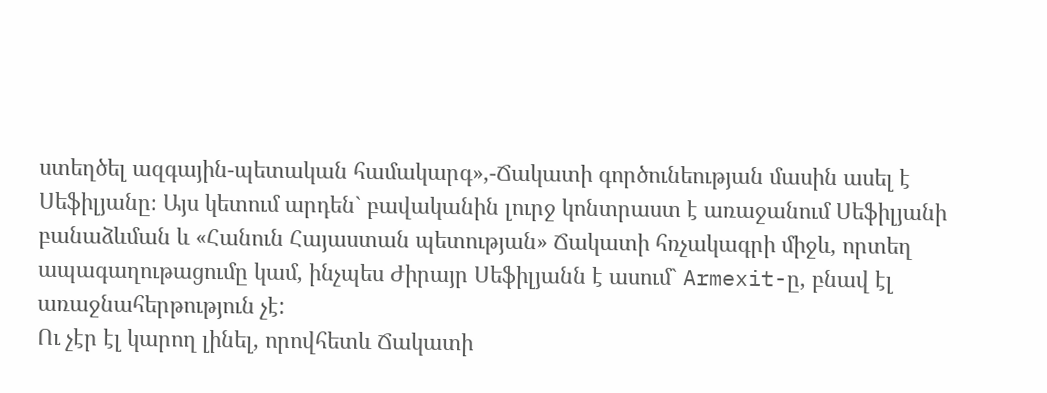ստեղծել ազգային-պետական համակարգ»,-Ճակատի գործունեության մասին ասել է Սեֆիլյանը։ Այս կետում արդեն` բավականին լուրջ կոնտրաստ է առաջանում Սեֆիլյանի բանաձևման և «Հանուն Հայաստան պետության» Ճակատի հռչակագրի միջև, որտեղ ապագաղութացումը կամ, ինչպես Ժիրայր Սեֆիլյանն է ասում` Armexit-ը, բնավ էլ առաջնահերթություն չէ:
Ու չէր էլ կարող լինել, որովհետև Ճակատի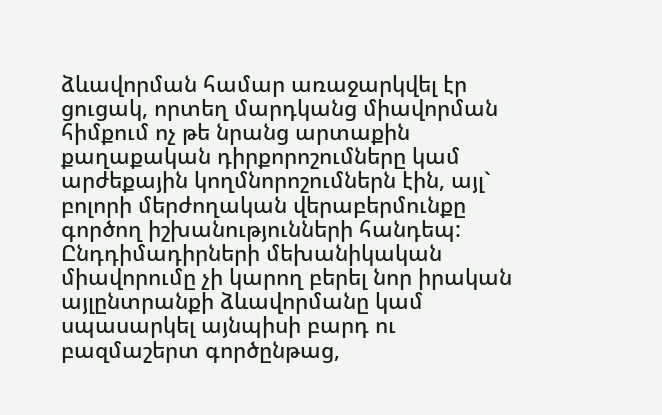ձևավորման համար առաջարկվել էր ցուցակ, որտեղ մարդկանց միավորման հիմքում ոչ թե նրանց արտաքին քաղաքական դիրքորոշումները կամ արժեքային կողմնորոշումներն էին, այլ` բոլորի մերժողական վերաբերմունքը գործող իշխանությունների հանդեպ: Ընդդիմադիրների մեխանիկական միավորումը չի կարող բերել նոր իրական այլընտրանքի ձևավորմանը կամ սպասարկել այնպիսի բարդ ու բազմաշերտ գործընթաց,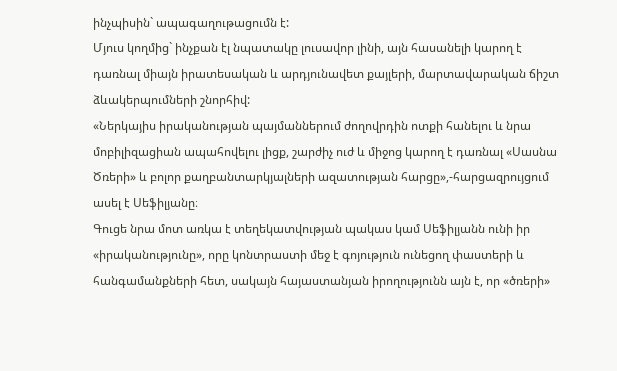ինչպիսին` ապագաղութացումն է:
Մյուս կողմից` ինչքան էլ նպատակը լուսավոր լինի, այն հասանելի կարող է դառնալ միայն իրատեսական և արդյունավետ քայլերի, մարտավարական ճիշտ ձևակերպումների շնորհիվ:
«Ներկայիս իրականության պայմաններում ժողովրդին ոտքի հանելու և նրա մոբիլիզացիան ապահովելու լիցք, շարժիչ ուժ և միջոց կարող է դառնալ «Սասնա Ծռերի» և բոլոր քաղբանտարկյալների ազատության հարցը»,-հարցազրույցում ասել է Սեֆիլյանը։
Գուցե նրա մոտ առկա է տեղեկատվության պակաս կամ Սեֆիլյանն ունի իր «իրականությունը», որը կոնտրաստի մեջ է գոյություն ունեցող փաստերի և հանգամանքների հետ, սակայն հայաստանյան իրողությունն այն է, որ «ծռերի»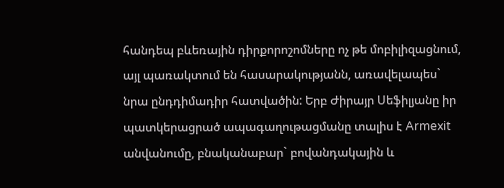հանդեպ բևեռային դիրքորոշոմները ոչ թե մոբիլիզացնում, այլ պառակտում են հասարակությանն, առավելապես` նրա ընդդիմադիր հատվածին: Երբ Ժիրայր Սեֆիլյանը իր պատկերացրած ապագաղութացմանը տալիս է Armexit անվանումը, բնականաբար` բովանդակային և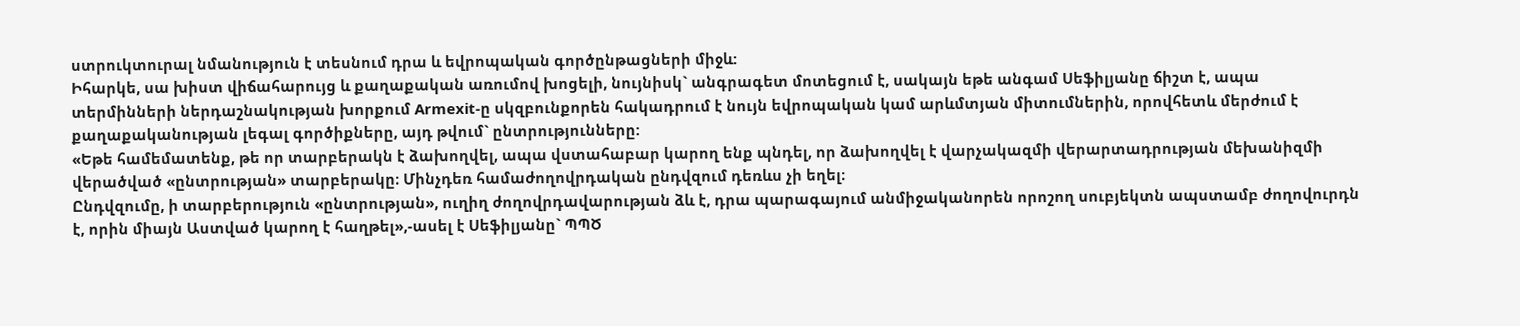ստրուկտուրալ նմանություն է տեսնում դրա և եվրոպական գործընթացների միջև:
Իհարկե, սա խիստ վիճահարույց և քաղաքական առումով խոցելի, նույնիսկ` անգրագետ մոտեցում է, սակայն եթե անգամ Սեֆիլյանը ճիշտ է, ապա տերմինների ներդաշնակության խորքում Armexit-ը սկզբունքորեն հակադրում է նույն եվրոպական կամ արևմտյան միտումներին, որովհետև մերժում է քաղաքականության լեգալ գործիքները, այդ թվում` ընտրությունները:
«Եթե համեմատենք, թե որ տարբերակն է ձախողվել, ապա վստահաբար կարող ենք պնդել, որ ձախողվել է վարչակազմի վերարտադրության մեխանիզմի վերածված «ընտրության» տարբերակը։ Մինչդեռ համաժողովրդական ընդվզում դեռևս չի եղել։
Ընդվզումը, ի տարբերություն «ընտրության», ուղիղ ժողովրդավարության ձև է, դրա պարագայում անմիջականորեն որոշող սուբյեկտն ապստամբ ժողովուրդն է, որին միայն Աստված կարող է հաղթել»,-ասել է Սեֆիլյանը` ՊՊԾ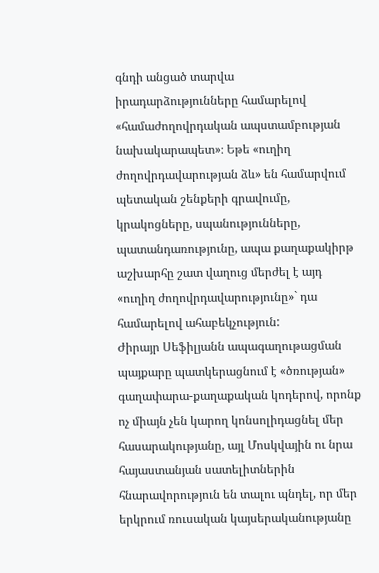գնդի անցած տարվա իրադարձությունները համարելով «համաժողովրդական ապստամբության նախակարապետ»։ Եթե «ուղիղ ժողովրդավարության ձև» են համարվում պետական շենքերի գրավումը, կրակոցները, սպանությունները, պատանդառությունը, ապա քաղաքակիրթ աշխարհը շատ վաղուց մերժել է այդ «ուղիղ ժողովրդավարությունը»` դա համարելով ահաբեկչություն:
Ժիրայր Սեֆիլյանն ապագաղութացման պայքարը պատկերացնում է «ծռության» գաղափարա-քաղաքական կոդերով, որոնք ոչ միայն չեն կարող կոնսոլիդացնել մեր հասարակությանը, այլ Մոսկվային ու նրա հայաստանյան սատելիտներին հնարավորություն են տալու պնդել, որ մեր երկրում ռուսական կայսերականությանը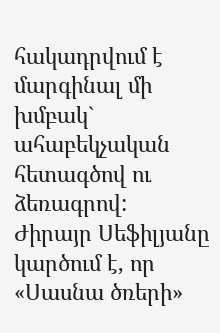հակադրվում է մարգինալ մի խմբակ` ահաբեկչական հետագծով ու ձեռագրով:
Ժիրայր Սեֆիլյանը կարծում է, որ «Սասնա ծռերի»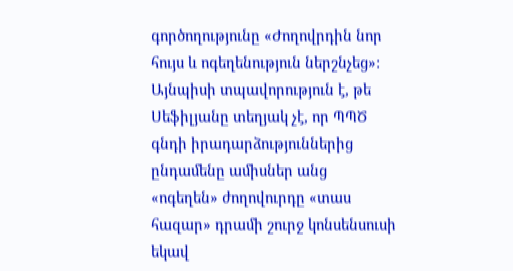գործողությունը «Ժողովրդին նոր հույս և ոգեղենություն ներշնչեց»: Այնպիսի տպավորություն է, թե Սեֆիլյանը տեղյակ չէ, որ ՊՊԾ գնդի իրադարձություններից ընդամենը ամիսներ անց «ոգեղեն» ժողովուրդը «տաս հազար» դրամի շուրջ կոնսենսուսի եկավ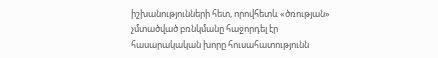իշխանությունների հետ, որովհետև «ծռության» չմտածված բռնկմանը հաջորդել էր հասարակական խորը հուսահատությունն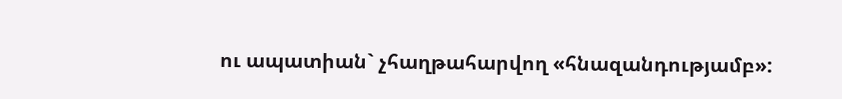ու ապատիան` չհաղթահարվող «հնազանդությամբ»: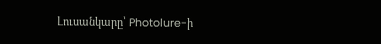Լուսանկարը՝ Photolure-ի